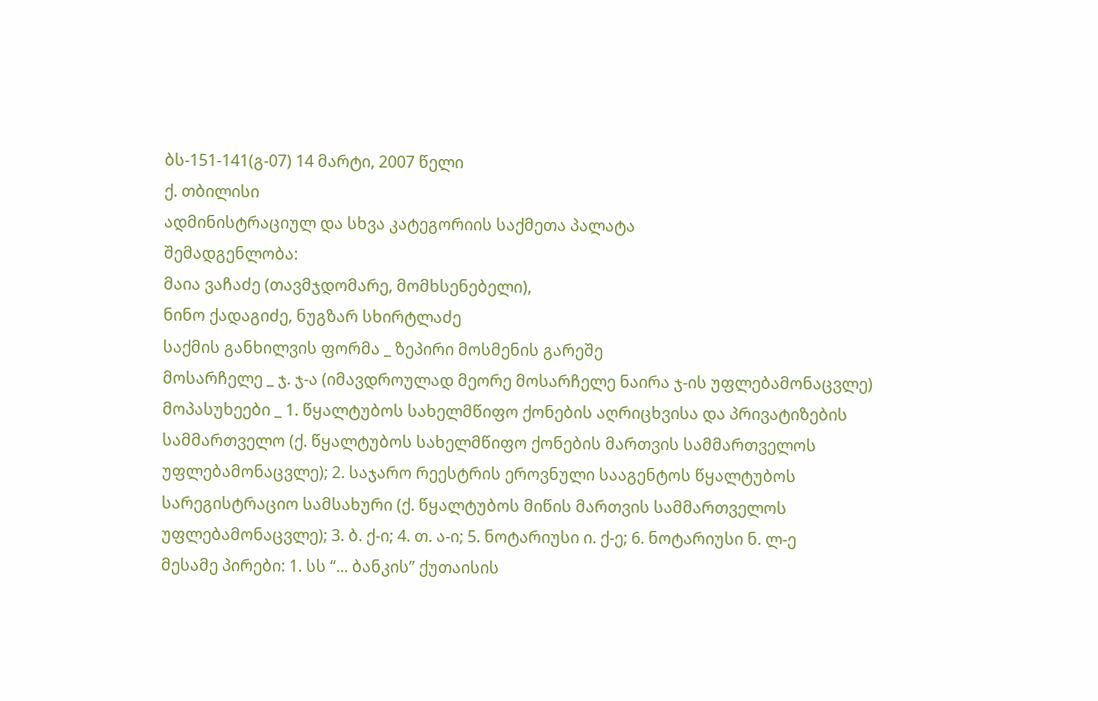ბს-151-141(გ-07) 14 მარტი, 2007 წელი
ქ. თბილისი
ადმინისტრაციულ და სხვა კატეგორიის საქმეთა პალატა
შემადგენლობა:
მაია ვაჩაძე (თავმჯდომარე, მომხსენებელი),
ნინო ქადაგიძე, ნუგზარ სხირტლაძე
საქმის განხილვის ფორმა _ ზეპირი მოსმენის გარეშე
მოსარჩელე _ ჯ. ჯ-ა (იმავდროულად მეორე მოსარჩელე ნაირა ჯ-ის უფლებამონაცვლე)
მოპასუხეები _ 1. წყალტუბოს სახელმწიფო ქონების აღრიცხვისა და პრივატიზების სამმართველო (ქ. წყალტუბოს სახელმწიფო ქონების მართვის სამმართველოს უფლებამონაცვლე); 2. საჯარო რეესტრის ეროვნული სააგენტოს წყალტუბოს სარეგისტრაციო სამსახური (ქ. წყალტუბოს მიწის მართვის სამმართველოს უფლებამონაცვლე); 3. ბ. ქ-ი; 4. თ. ა-ი; 5. ნოტარიუსი ი. ქ-ე; 6. ნოტარიუსი ნ. ლ-ე
მესამე პირები: 1. სს “... ბანკის” ქუთაისის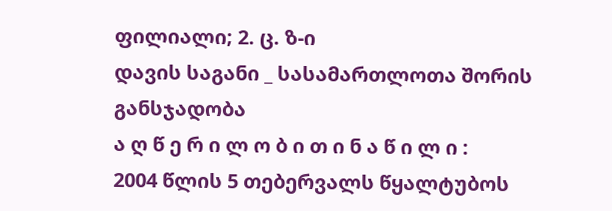ფილიალი; 2. ც. ზ-ი
დავის საგანი _ სასამართლოთა შორის განსჯადობა
ა ღ წ ე რ ი ლ ო ბ ი თ ი ნ ა წ ი ლ ი :
2004 წლის 5 თებერვალს წყალტუბოს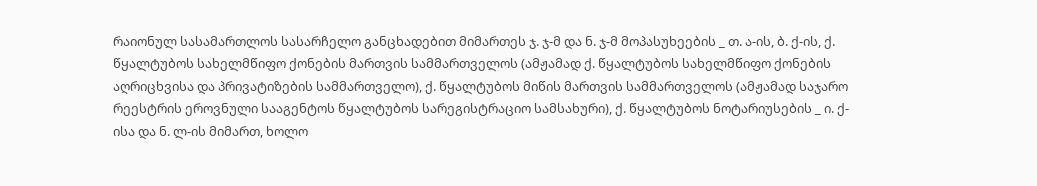რაიონულ სასამართლოს სასარჩელო განცხადებით მიმართეს ჯ. ჯ-მ და ნ. ჯ-მ მოპასუხეების _ თ. ა-ის, ბ. ქ-ის, ქ. წყალტუბოს სახელმწიფო ქონების მართვის სამმართველოს (ამჟამად ქ. წყალტუბოს სახელმწიფო ქონების აღრიცხვისა და პრივატიზების სამმართველო), ქ. წყალტუბოს მიწის მართვის სამმართველოს (ამჟამად საჯარო რეესტრის ეროვნული სააგენტოს წყალტუბოს სარეგისტრაციო სამსახური), ქ. წყალტუბოს ნოტარიუსების _ ი. ქ-ისა და ნ. ლ-ის მიმართ, ხოლო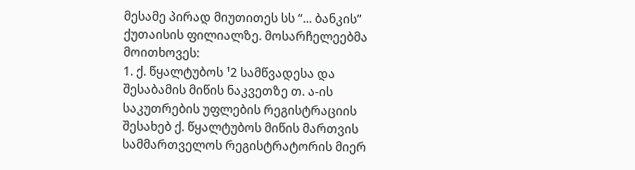მესამე პირად მიუთითეს სს “... ბანკის” ქუთაისის ფილიალზე. მოსარჩელეებმა მოითხოვეს:
1. ქ. წყალტუბოს ¹2 სამწვადესა და შესაბამის მიწის ნაკვეთზე თ. ა-ის საკუთრების უფლების რეგისტრაციის შესახებ ქ. წყალტუბოს მიწის მართვის სამმართველოს რეგისტრატორის მიერ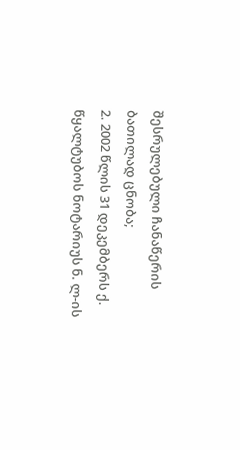შესრულებული ჩანაწერის ბათილად ცნობა;
2. 2002 წლის 31 დეკემბერს ქ. წყალტუბოს ნოტარიუს ნ. ლ-ის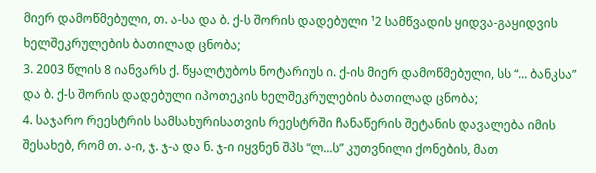მიერ დამოწმებული, თ. ა-სა და ბ. ქ-ს შორის დადებული ¹2 სამწვადის ყიდვა-გაყიდვის ხელშეკრულების ბათილად ცნობა;
3. 2003 წლის 8 იანვარს ქ. წყალტუბოს ნოტარიუს ი. ქ-ის მიერ დამოწმებული, სს “... ბანკსა” და ბ. ქ-ს შორის დადებული იპოთეკის ხელშეკრულების ბათილად ცნობა;
4. საჯარო რეესტრის სამსახურისათვის რეესტრში ჩანაწერის შეტანის დავალება იმის შესახებ, რომ თ. ა-ი, ჯ. ჯ-ა და ნ. ჯ-ი იყვნენ შპს “ლ...ს” კუთვნილი ქონების, მათ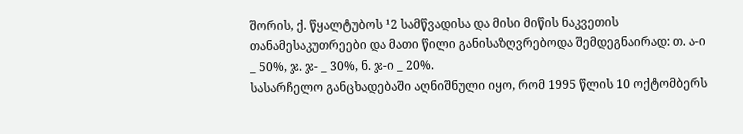შორის, ქ. წყალტუბოს ¹2 სამწვადისა და მისი მიწის ნაკვეთის თანამესაკუთრეები და მათი წილი განისაზღვრებოდა შემდეგნაირად: თ. ა-ი _ 50%, ჯ. ჯ- _ 30%, ნ. ჯ-ი _ 20%.
სასარჩელო განცხადებაში აღნიშნული იყო, რომ 1995 წლის 10 ოქტომბერს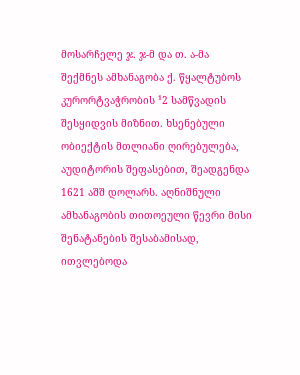მოსარჩელე ჯ. ჯ-მ და თ. ა-მა შექმნეს ამხანაგობა ქ. წყალტუბოს კურორტვაჭრობის ¹2 სამწვადის შესყიდვის მიზნით. ხსენებული ობიექტის მთლიანი ღირებულება, აუდიტორის შეფასებით, შეადგენდა 1621 აშშ დოლარს. აღნიშნული ამხანაგობის თითოეული წევრი მისი შენატანების შესაბამისად, ითვლებოდა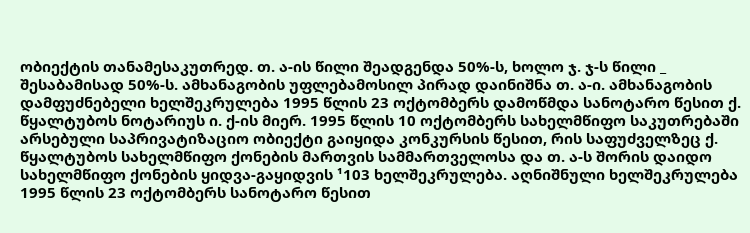ობიექტის თანამესაკუთრედ. თ. ა-ის წილი შეადგენდა 50%-ს, ხოლო ჯ. ჯ-ს წილი _ შესაბამისად 50%-ს. ამხანაგობის უფლებამოსილ პირად დაინიშნა თ. ა-ი. ამხანაგობის დამფუძნებელი ხელშეკრულება 1995 წლის 23 ოქტომბერს დამოწმდა სანოტარო წესით ქ. წყალტუბოს ნოტარიუს ი. ქ-ის მიერ. 1995 წლის 10 ოქტომბერს სახელმწიფო საკუთრებაში არსებული საპრივატიზაციო ობიექტი გაიყიდა კონკურსის წესით, რის საფუძველზეც ქ. წყალტუბოს სახელმწიფო ქონების მართვის სამმართველოსა და თ. ა-ს შორის დაიდო სახელმწიფო ქონების ყიდვა-გაყიდვის ¹103 ხელშეკრულება. აღნიშნული ხელშეკრულება 1995 წლის 23 ოქტომბერს სანოტარო წესით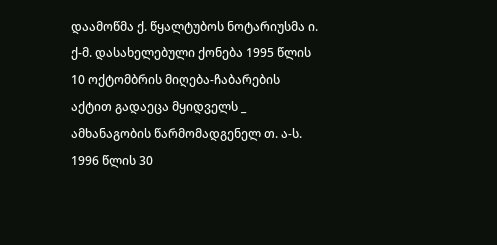დაამოწმა ქ. წყალტუბოს ნოტარიუსმა ი. ქ-მ. დასახელებული ქონება 1995 წლის 10 ოქტომბრის მიღება-ჩაბარების აქტით გადაეცა მყიდველს _ ამხანაგობის წარმომადგენელ თ. ა-ს. 1996 წლის 30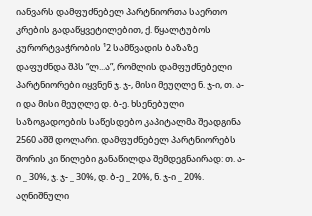იანვარს დამფუძნებელ პარტნიორთა საერთო კრების გადაწყვეტილებით, ქ. წყალტუბოს კურორტვაჭრობის ¹2 სამწვადის ბაზაზე დაფუძნდა შპს “ლ...ა”, რომლის დამფუძნებელი პარტნიორები იყვნენ ჯ. ჯ-, მისი მეუღლე ნ. ჯ-ი, თ. ა-ი და მისი მეუღლე დ. ბ-ე. ხსენებული საზოგადოების საწესდებო კაპიტალმა შეადგინა 2560 აშშ დოლარი. დამფუძნებელ პარტნიორებს შორის კი წილები განაწილდა შემდეგნაირად: თ. ა-ი _ 30%, ჯ. ჯ- _ 30%, დ. ბ-ე _ 20%, ნ. ჯ-ი _ 20%. აღნიშნული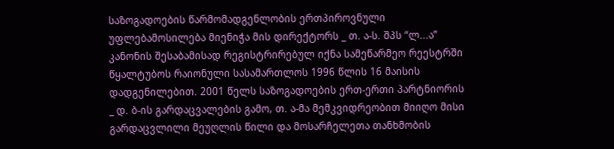საზოგადოების წარმომადგენლობის ერთპიროვნული უფლებამოსილება მიენიჭა მის დირექტორს _ თ. ა-ს. შპს “ლ...ა” კანონის შესაბამისად რეგისტრირებულ იქნა სამეწარმეო რეესტრში წყალტუბოს რაიონული სასამართლოს 1996 წლის 16 მაისის დადგენილებით. 2001 წელს საზოგადოების ერთ-ერთი პარტნიორის _ დ. ბ-ის გარდაცვალების გამო, თ. ა-მა მემკვიდრეობით მიიღო მისი გარდაცვლილი მეუღლის წილი და მოსარჩელეთა თანხმობის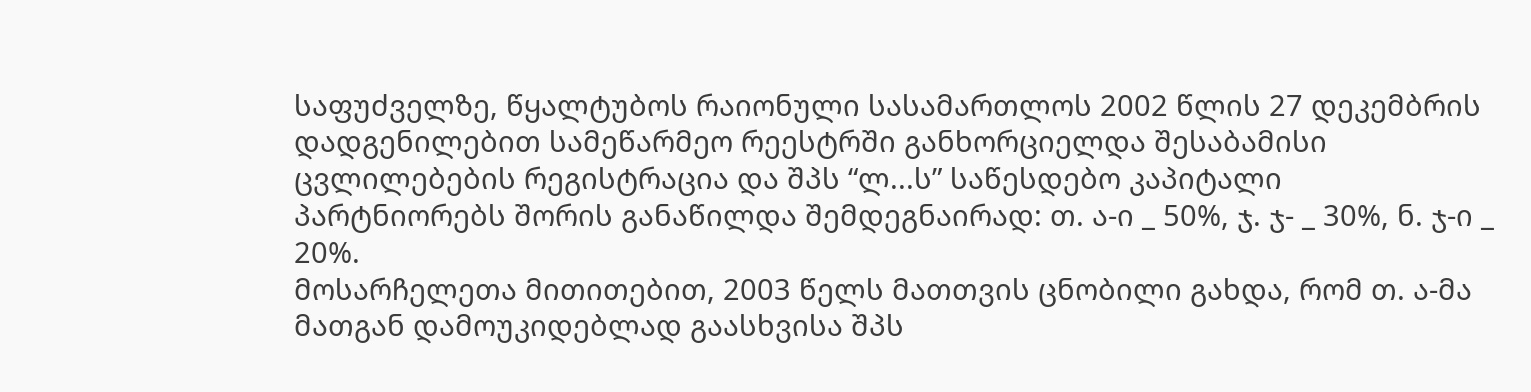საფუძველზე, წყალტუბოს რაიონული სასამართლოს 2002 წლის 27 დეკემბრის დადგენილებით სამეწარმეო რეესტრში განხორციელდა შესაბამისი ცვლილებების რეგისტრაცია და შპს “ლ...ს” საწესდებო კაპიტალი პარტნიორებს შორის განაწილდა შემდეგნაირად: თ. ა-ი _ 50%, ჯ. ჯ- _ 30%, ნ. ჯ-ი _ 20%.
მოსარჩელეთა მითითებით, 2003 წელს მათთვის ცნობილი გახდა, რომ თ. ა-მა მათგან დამოუკიდებლად გაასხვისა შპს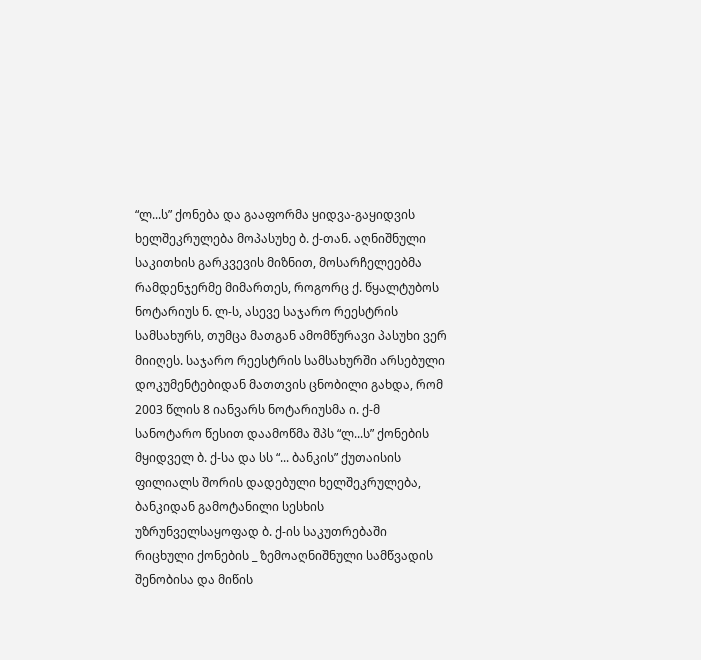“ლ...ს” ქონება და გააფორმა ყიდვა-გაყიდვის ხელშეკრულება მოპასუხე ბ. ქ-თან. აღნიშნული საკითხის გარკვევის მიზნით, მოსარჩელეებმა რამდენჯერმე მიმართეს, როგორც ქ. წყალტუბოს ნოტარიუს ნ. ლ-ს, ასევე საჯარო რეესტრის სამსახურს, თუმცა მათგან ამომწურავი პასუხი ვერ მიიღეს. საჯარო რეესტრის სამსახურში არსებული დოკუმენტებიდან მათთვის ცნობილი გახდა, რომ 2003 წლის 8 იანვარს ნოტარიუსმა ი. ქ-მ სანოტარო წესით დაამოწმა შპს “ლ...ს” ქონების მყიდველ ბ. ქ-სა და სს “... ბანკის” ქუთაისის ფილიალს შორის დადებული ხელშეკრულება, ბანკიდან გამოტანილი სესხის უზრუნველსაყოფად ბ. ქ-ის საკუთრებაში რიცხული ქონების _ ზემოაღნიშნული სამწვადის შენობისა და მიწის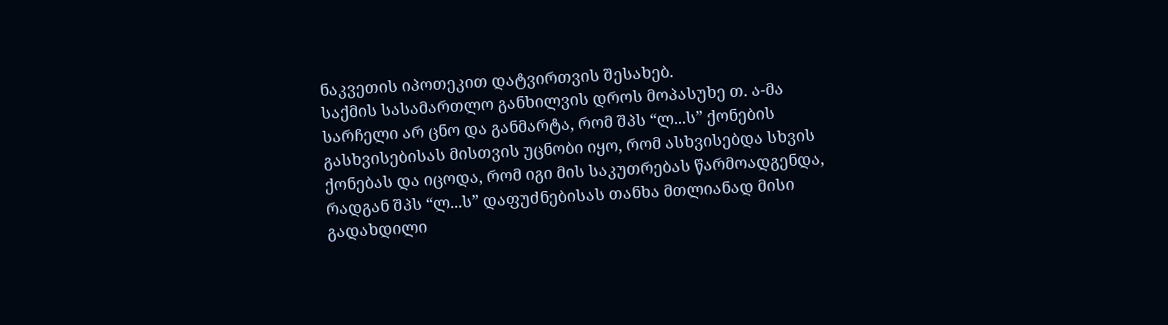ნაკვეთის იპოთეკით დატვირთვის შესახებ.
საქმის სასამართლო განხილვის დროს მოპასუხე თ. ა-მა სარჩელი არ ცნო და განმარტა, რომ შპს “ლ...ს” ქონების გასხვისებისას მისთვის უცნობი იყო, რომ ასხვისებდა სხვის ქონებას და იცოდა, რომ იგი მის საკუთრებას წარმოადგენდა, რადგან შპს “ლ...ს” დაფუძნებისას თანხა მთლიანად მისი გადახდილი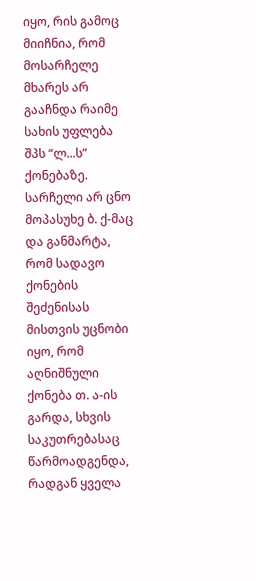იყო, რის გამოც მიიჩნია, რომ მოსარჩელე მხარეს არ გააჩნდა რაიმე სახის უფლება შპს “ლ...ს” ქონებაზე. სარჩელი არ ცნო მოპასუხე ბ. ქ-მაც და განმარტა, რომ სადავო ქონების შეძენისას მისთვის უცნობი იყო, რომ აღნიშნული ქონება თ. ა-ის გარდა, სხვის საკუთრებასაც წარმოადგენდა, რადგან ყველა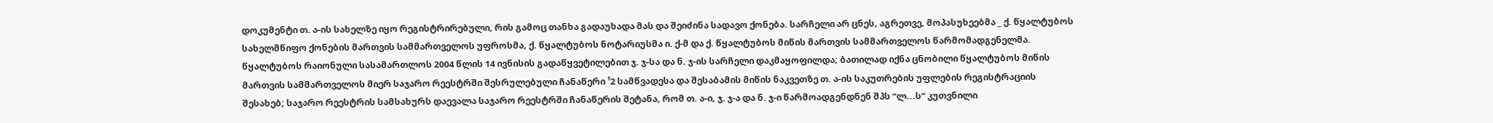დოკუმენტი თ. ა-ის სახელზე იყო რეგისტრირებული, რის გამოც თანხა გადაუხადა მას და შეიძინა სადავო ქონება. სარჩელი არ ცნეს, აგრეთვე, მოპასუხეებმა _ ქ. წყალტუბოს სახელმწიფო ქონების მართვის სამმართველოს უფროსმა, ქ. წყალტუბოს ნოტარიუსმა ი. ქ-მ და ქ. წყალტუბოს მიწის მართვის სამმართველოს წარმომადგენელმა.
წყალტუბოს რაიონული სასამართლოს 2004 წლის 14 ივნისის გადაწყვეტილებით ჯ. ჯ-სა და ნ. ჯ-ის სარჩელი დაკმაყოფილდა; ბათილად იქნა ცნობილი წყალტუბოს მიწის მართვის სამმართველოს მიერ საჯარო რეესტრში შესრულებული ჩანაწერი ¹2 სამწვადესა და შესაბამის მიწის ნაკვეთზე თ. ა-ის საკუთრების უფლების რეგისტრაციის შესახებ; საჯარო რეესტრის სამსახურს დაევალა საჯარო რეესტრში ჩანაწერის შეტანა, რომ თ. ა-ი, ჯ. ჯ-ა და ნ. ჯ-ი წარმოადგენდნენ შპს “ლ...ს” კუთვნილი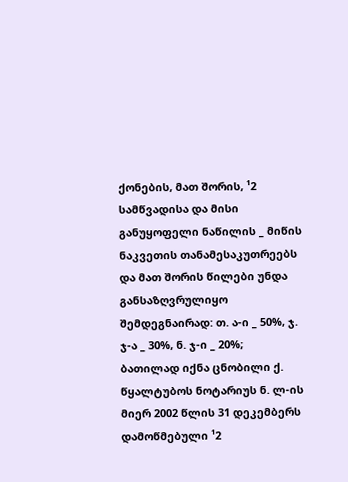ქონების, მათ შორის, ¹2 სამწვადისა და მისი განუყოფელი ნაწილის _ მიწის ნაკვეთის თანამესაკუთრეებს და მათ შორის წილები უნდა განსაზღვრულიყო შემდეგნაირად: თ. ა-ი _ 50%, ჯ. ჯ-ა _ 30%, ნ. ჯ-ი _ 20%; ბათილად იქნა ცნობილი ქ. წყალტუბოს ნოტარიუს ნ. ლ-ის მიერ 2002 წლის 31 დეკემბერს დამოწმებული ¹2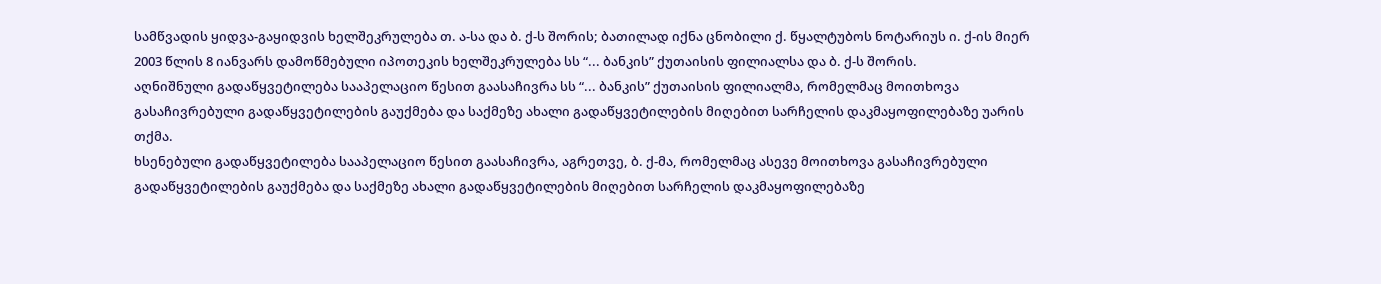სამწვადის ყიდვა-გაყიდვის ხელშეკრულება თ. ა-სა და ბ. ქ-ს შორის; ბათილად იქნა ცნობილი ქ. წყალტუბოს ნოტარიუს ი. ქ-ის მიერ 2003 წლის 8 იანვარს დამოწმებული იპოთეკის ხელშეკრულება სს “... ბანკის” ქუთაისის ფილიალსა და ბ. ქ-ს შორის.
აღნიშნული გადაწყვეტილება სააპელაციო წესით გაასაჩივრა სს “... ბანკის” ქუთაისის ფილიალმა, რომელმაც მოითხოვა გასაჩივრებული გადაწყვეტილების გაუქმება და საქმეზე ახალი გადაწყვეტილების მიღებით სარჩელის დაკმაყოფილებაზე უარის თქმა.
ხსენებული გადაწყვეტილება სააპელაციო წესით გაასაჩივრა, აგრეთვე, ბ. ქ-მა, რომელმაც ასევე მოითხოვა გასაჩივრებული გადაწყვეტილების გაუქმება და საქმეზე ახალი გადაწყვეტილების მიღებით სარჩელის დაკმაყოფილებაზე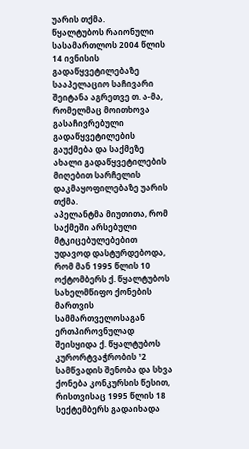უარის თქმა.
წყალტუბოს რაიონული სასამართლოს 2004 წლის 14 ივნისის გადაწყვეტილებაზე სააპელაციო საჩივარი შეიტანა აგრეთვე თ. ა-მა, რომელმაც მოითხოვა გასაჩივრებული გადაწყვეტილების გაუქმება და საქმეზე ახალი გადაწყვეტილების მიღებით სარჩელის დაკმაყოფილებაზე უარის თქმა.
აპელანტმა მიუთითა, რომ საქმეში არსებული მტკიცებულებებით უდავოდ დასტურდებოდა, რომ მან 1995 წლის 10 ოქტომბერს ქ. წყალტუბოს სახელმწიფო ქონების მართვის სამმართველოსაგან ერთპიროვნულად შეისყიდა ქ. წყალტუბოს კურორტვაჭრობის ¹2 სამწვადის შენობა და სხვა ქონება კონკურსის წესით, რისთვისაც 1995 წლის 18 სექტემბერს გადაიხადა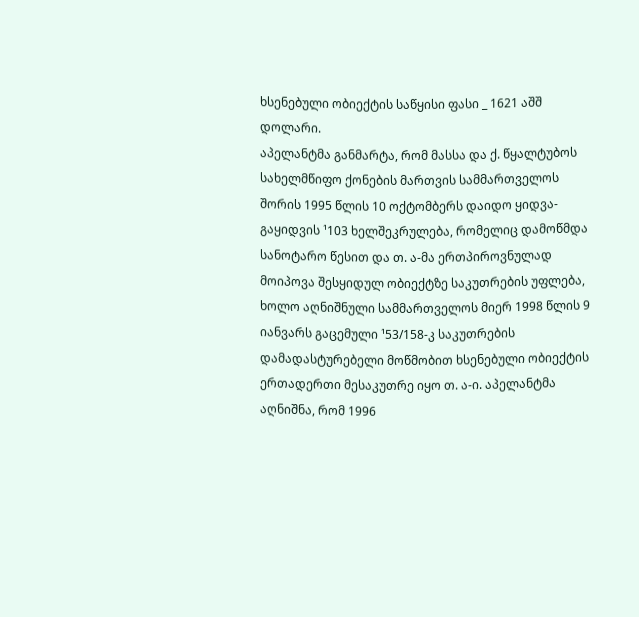ხსენებული ობიექტის საწყისი ფასი _ 1621 აშშ დოლარი.
აპელანტმა განმარტა, რომ მასსა და ქ. წყალტუბოს სახელმწიფო ქონების მართვის სამმართველოს შორის 1995 წლის 10 ოქტომბერს დაიდო ყიდვა-გაყიდვის ¹103 ხელშეკრულება, რომელიც დამოწმდა სანოტარო წესით და თ. ა-მა ერთპიროვნულად მოიპოვა შესყიდულ ობიექტზე საკუთრების უფლება, ხოლო აღნიშნული სამმართველოს მიერ 1998 წლის 9 იანვარს გაცემული ¹53/158-კ საკუთრების დამადასტურებელი მოწმობით ხსენებული ობიექტის ერთადერთი მესაკუთრე იყო თ. ა-ი. აპელანტმა აღნიშნა, რომ 1996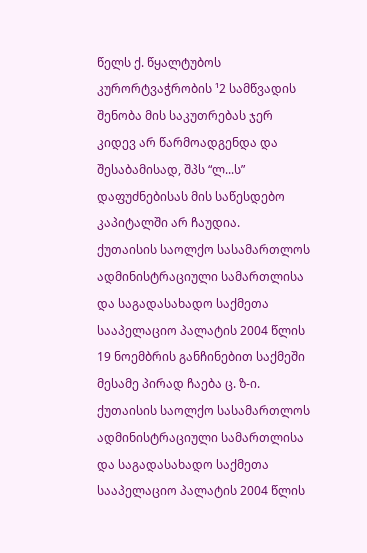წელს ქ. წყალტუბოს კურორტვაჭრობის ¹2 სამწვადის შენობა მის საკუთრებას ჯერ კიდევ არ წარმოადგენდა და შესაბამისად, შპს “ლ...ს” დაფუძნებისას მის საწესდებო კაპიტალში არ ჩაუდია.
ქუთაისის საოლქო სასამართლოს ადმინისტრაციული სამართლისა და საგადასახადო საქმეთა სააპელაციო პალატის 2004 წლის 19 ნოემბრის განჩინებით საქმეში მესამე პირად ჩაება ც. ზ-ი.
ქუთაისის საოლქო სასამართლოს ადმინისტრაციული სამართლისა და საგადასახადო საქმეთა სააპელაციო პალატის 2004 წლის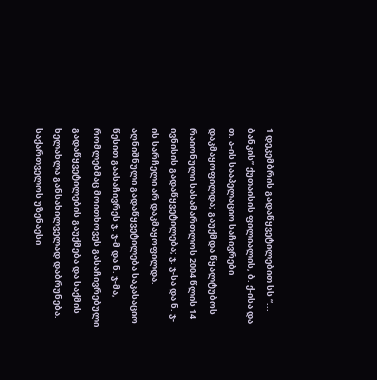1 დეკემბრის გადაწყვეტილებით სს “... ბანკის” ქუთაისის ფილიალის, ბ. ქ-ისა და თ. ა-ის სააპელაციო საჩივრები დაკმაყოფილდა; გაუქმდა წყალტუბოს რაიონული სასამართლოს 2004 წლის 14 ივნისის გადაწყვეტილება; ჯ. ჯ-სა და ნ. ჯ-ის სარჩელი არ დაკმაყოფილდა.
აღნიშნული გადაწყვეტილება საკასაციო წესით გაასაჩივრეს ჯ. ჯ-მ და ნ. ჯ-მა, რომლებმაც მოითხოვეს გასაჩივრებული გადაწყვეტილების გაუქმება და საქმის ხელახლა განსახილველად დაბრუნება.
საქართველოს უზენაესი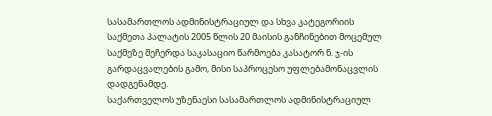სასამართლოს ადმინისტრაციულ და სხვა კატეგორიის საქმეთა პალატის 2005 წლის 20 მაისის განჩინებით მოცემულ საქმეზე შეჩერდა საკასაციო წარმოება კასატორ ნ. ჯ-ის გარდაცვალების გამო, მისი საპროცესო უფლებამონაცვლის დადგენამდე.
საქართველოს უზენაესი სასამართლოს ადმინისტრაციულ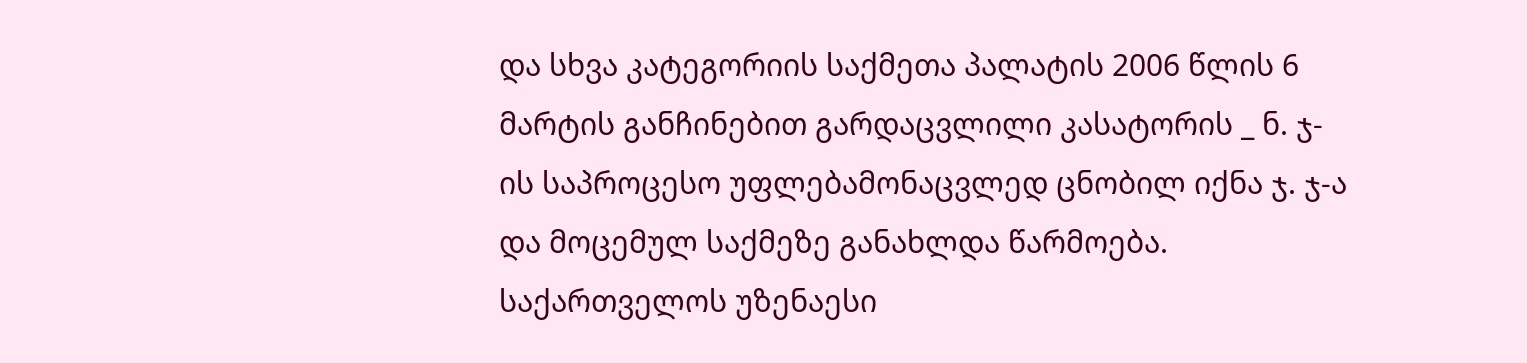და სხვა კატეგორიის საქმეთა პალატის 2006 წლის 6 მარტის განჩინებით გარდაცვლილი კასატორის _ ნ. ჯ-ის საპროცესო უფლებამონაცვლედ ცნობილ იქნა ჯ. ჯ-ა და მოცემულ საქმეზე განახლდა წარმოება.
საქართველოს უზენაესი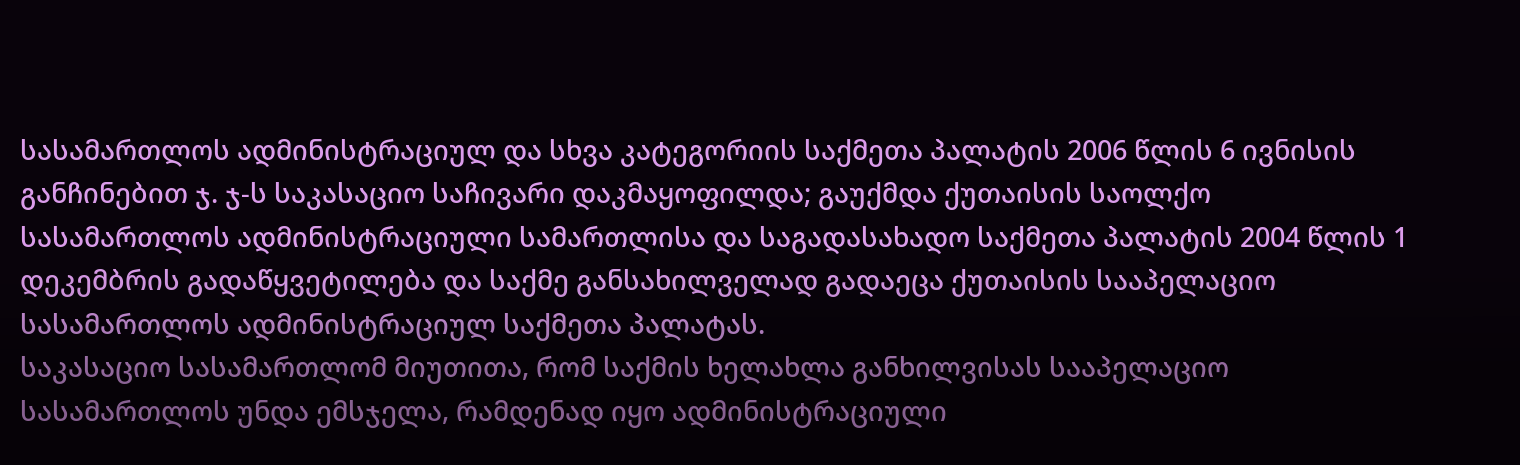სასამართლოს ადმინისტრაციულ და სხვა კატეგორიის საქმეთა პალატის 2006 წლის 6 ივნისის განჩინებით ჯ. ჯ-ს საკასაციო საჩივარი დაკმაყოფილდა; გაუქმდა ქუთაისის საოლქო სასამართლოს ადმინისტრაციული სამართლისა და საგადასახადო საქმეთა პალატის 2004 წლის 1 დეკემბრის გადაწყვეტილება და საქმე განსახილველად გადაეცა ქუთაისის სააპელაციო სასამართლოს ადმინისტრაციულ საქმეთა პალატას.
საკასაციო სასამართლომ მიუთითა, რომ საქმის ხელახლა განხილვისას სააპელაციო სასამართლოს უნდა ემსჯელა, რამდენად იყო ადმინისტრაციული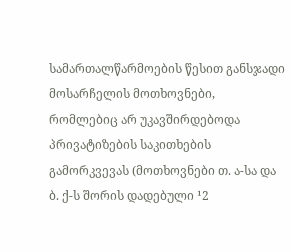სამართალწარმოების წესით განსჯადი მოსარჩელის მოთხოვნები, რომლებიც არ უკავშირდებოდა პრივატიზების საკითხების გამორკვევას (მოთხოვნები თ. ა-სა და ბ. ქ-ს შორის დადებული ¹2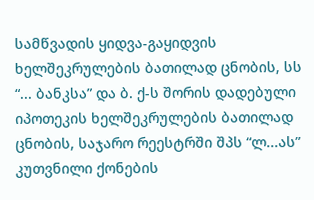სამწვადის ყიდვა-გაყიდვის ხელშეკრულების ბათილად ცნობის, სს “... ბანკსა” და ბ. ქ-ს შორის დადებული იპოთეკის ხელშეკრულების ბათილად ცნობის, საჯარო რეესტრში შპს “ლ...ას” კუთვნილი ქონების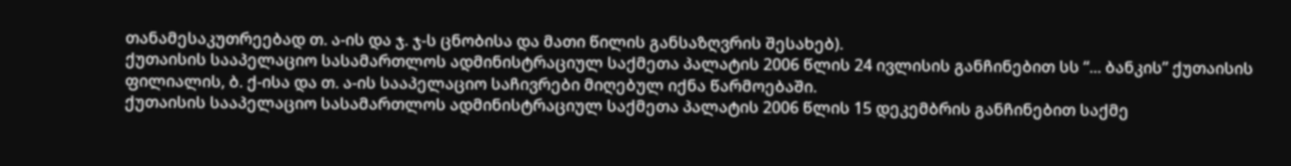თანამესაკუთრეებად თ. ა-ის და ჯ. ჯ-ს ცნობისა და მათი წილის განსაზღვრის შესახებ).
ქუთაისის სააპელაციო სასამართლოს ადმინისტრაციულ საქმეთა პალატის 2006 წლის 24 ივლისის განჩინებით სს “... ბანკის” ქუთაისის ფილიალის, ბ. ქ-ისა და თ. ა-ის სააპელაციო საჩივრები მიღებულ იქნა წარმოებაში.
ქუთაისის სააპელაციო სასამართლოს ადმინისტრაციულ საქმეთა პალატის 2006 წლის 15 დეკემბრის განჩინებით საქმე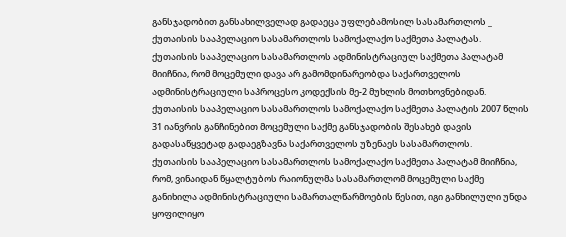განსჯადობით განსახილველად გადაეცა უფლებამოსილ სასამართლოს _ ქუთაისის სააპელაციო სასამართლოს სამოქალაქო საქმეთა პალატას.
ქუთაისის სააპელაციო სასამართლოს ადმინისტრაციულ საქმეთა პალატამ მიიჩნია, რომ მოცემული დავა არ გამომდინარეობდა საქართველოს ადმინისტრაციული საპროცესო კოდექსის მე-2 მუხლის მოთხოვნებიდან.
ქუთაისის სააპელაციო სასამართლოს სამოქალაქო საქმეთა პალატის 2007 წლის 31 იანვრის განჩინებით მოცემული საქმე განსჯადობის შესახებ დავის გადასაწყვეტად გადაეგზავნა საქართველოს უზენაეს სასამართლოს.
ქუთაისის სააპელაციო სასამართლოს სამოქალაქო საქმეთა პალატამ მიიჩნია, რომ, ვინაიდან წყალტუბოს რაიონულმა სასამართლომ მოცემული საქმე განიხილა ადმინისტრაციული სამართალწარმოების წესით, იგი განხილული უნდა ყოფილიყო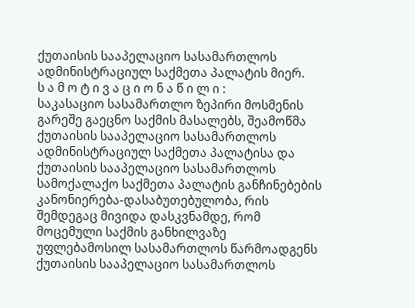ქუთაისის სააპელაციო სასამართლოს ადმინისტრაციულ საქმეთა პალატის მიერ.
ს ა მ ო ტ ი ვ ა ც ი ო ნ ა წ ი ლ ი :
საკასაციო სასამართლო ზეპირი მოსმენის გარეშე გაეცნო საქმის მასალებს, შეამოწმა ქუთაისის სააპელაციო სასამართლოს ადმინისტრაციულ საქმეთა პალატისა და ქუთაისის სააპელაციო სასამართლოს სამოქალაქო საქმეთა პალატის განჩინებების კანონიერება-დასაბუთებულობა, რის შემდეგაც მივიდა დასკვნამდე, რომ მოცემული საქმის განხილვაზე უფლებამოსილ სასამართლოს წარმოადგენს ქუთაისის სააპელაციო სასამართლოს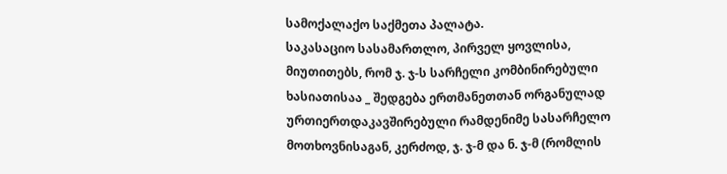სამოქალაქო საქმეთა პალატა.
საკასაციო სასამართლო, პირველ ყოვლისა, მიუთითებს, რომ ჯ. ჯ-ს სარჩელი კომბინირებული ხასიათისაა _ შედგება ერთმანეთთან ორგანულად ურთიერთდაკავშირებული რამდენიმე სასარჩელო მოთხოვნისაგან, კერძოდ, ჯ. ჯ-მ და ნ. ჯ-მ (რომლის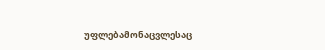უფლებამონაცვლესაც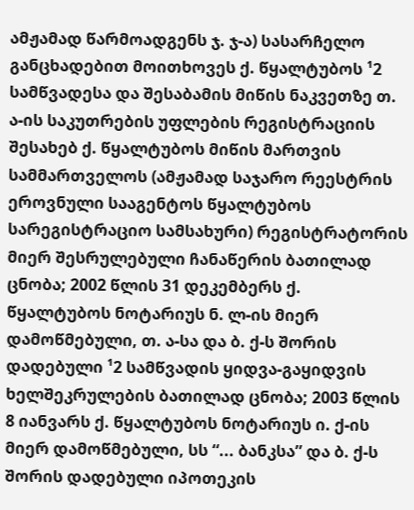ამჟამად წარმოადგენს ჯ. ჯ-ა) სასარჩელო განცხადებით მოითხოვეს ქ. წყალტუბოს ¹2 სამწვადესა და შესაბამის მიწის ნაკვეთზე თ. ა-ის საკუთრების უფლების რეგისტრაციის შესახებ ქ. წყალტუბოს მიწის მართვის სამმართველოს (ამჟამად საჯარო რეესტრის ეროვნული სააგენტოს წყალტუბოს სარეგისტრაციო სამსახური) რეგისტრატორის მიერ შესრულებული ჩანაწერის ბათილად ცნობა; 2002 წლის 31 დეკემბერს ქ. წყალტუბოს ნოტარიუს ნ. ლ-ის მიერ დამოწმებული, თ. ა-სა და ბ. ქ-ს შორის დადებული ¹2 სამწვადის ყიდვა-გაყიდვის ხელშეკრულების ბათილად ცნობა; 2003 წლის 8 იანვარს ქ. წყალტუბოს ნოტარიუს ი. ქ-ის მიერ დამოწმებული, სს “... ბანკსა” და ბ. ქ-ს შორის დადებული იპოთეკის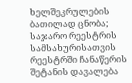ხელშეკრულების ბათილად ცნობა; საჯარო რეესტრის სამსახურისათვის რეესტრში ჩანაწერის შეტანის დავალება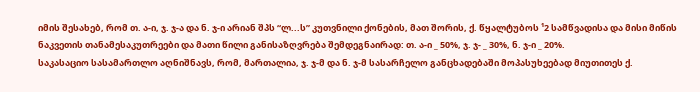იმის შესახებ, რომ თ. ა-ი, ჯ. ჯ-ა და ნ. ჯ-ი არიან შპს “ლ...ს” კუთვნილი ქონების, მათ შორის, ქ. წყალტუბოს ¹2 სამწვადისა და მისი მიწის ნაკვეთის თანამესაკუთრეები და მათი წილი განისაზღვრება შემდეგნაირად: თ. ა-ი _ 50%, ჯ. ჯ- _ 30%, ნ. ჯ-ი _ 20%.
საკასაციო სასამართლო აღნიშნავს, რომ, მართალია, ჯ. ჯ-მ და ნ. ჯ-მ სასარჩელო განცხადებაში მოპასუხეებად მიუთითეს ქ.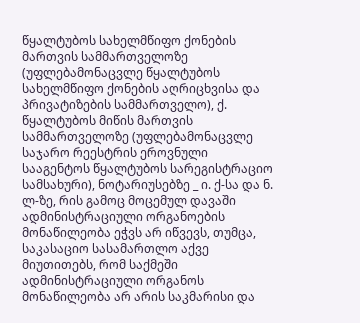წყალტუბოს სახელმწიფო ქონების მართვის სამმართველოზე (უფლებამონაცვლე წყალტუბოს სახელმწიფო ქონების აღრიცხვისა და პრივატიზების სამმართველო), ქ. წყალტუბოს მიწის მართვის სამმართველოზე (უფლებამონაცვლე საჯარო რეესტრის ეროვნული სააგენტოს წყალტუბოს სარეგისტრაციო სამსახური), ნოტარიუსებზე _ ი. ქ-სა და ნ. ლ-ზე, რის გამოც მოცემულ დავაში ადმინისტრაციული ორგანოების მონაწილეობა ეჭვს არ იწვევს, თუმცა, საკასაციო სასამართლო აქვე მიუთითებს, რომ საქმეში ადმინისტრაციული ორგანოს მონაწილეობა არ არის საკმარისი და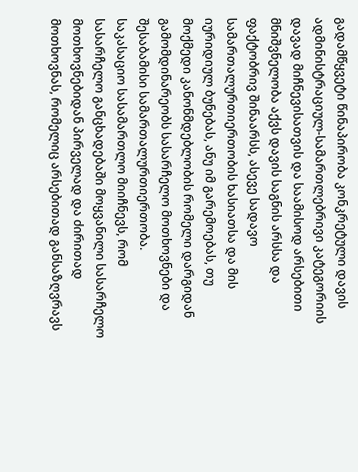გადამწყვეტი წინაპირობა კონკრეტული დავის ადმინისტრაციულ-სამართლებრივი კატეგორიის დავად მიჩნევისათვის და საამისოდ არსებითი მნიშვნელობა აქვს დავის საგნის არსსა და ფაქტობრივ შინაარსს, ასევე სადავო სამართალურთიერთობის ხასიათსა და მის იურიდიულ ბუნებას, ანუ იმ გარემოებას, თუ მოქმედი კანონმდებლობის რომელი დარგიდან გამომდინარეობს სასარჩელო მოთხოვნები და შესაბამისი სამართალურთიერთობა.
საკასაციო სასამართლო მიიჩნევს, რომ სასარჩელო განცხადებაში მოყვანილი სასარჩელო მოთხოვნებიდან პირველად და ძირითად მოთხოვნას, რომელიც არსებითად განსაზღვრავს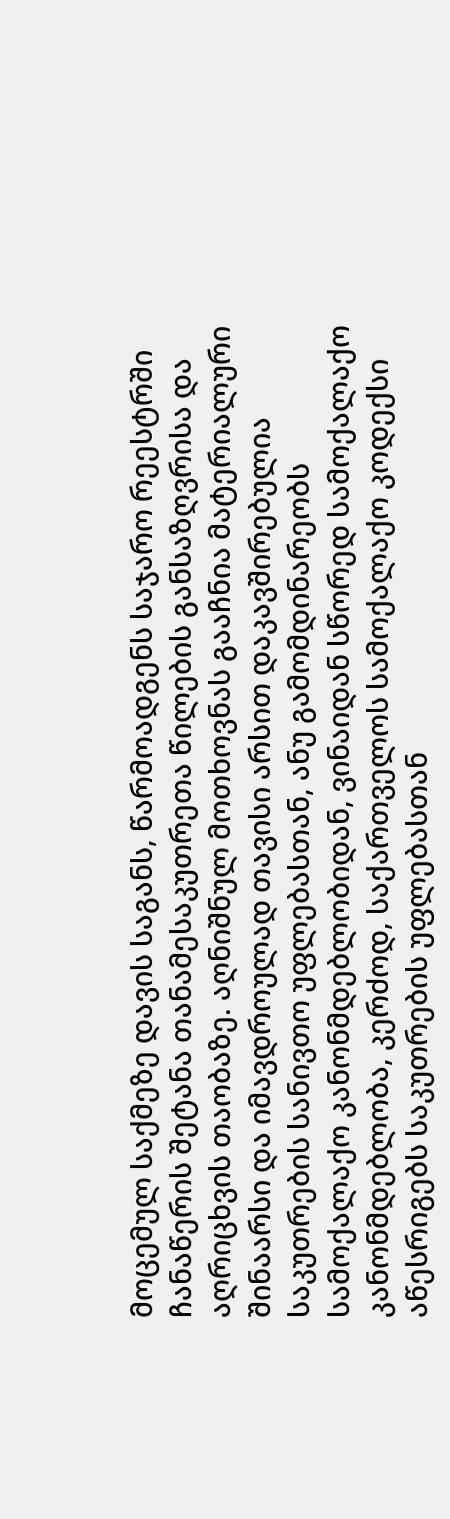მოცემულ საქმეზე დავის საგანს, წარმოადგენს საჯარო რეესტრში ჩანაწერის შეტანა თანამესაკუთრეთა წილების განსაზღვრისა და აღრიცხვის თაობაზე. აღნიშნულ მოთხოვნას გააჩნია მატერიალური შინაარსი და იმავდროულად თავისი არსით დაკავშირებულია საკუთრების სანივთო უფლებასთან, ანუ გამომდინარეობს სამოქალაქო კანონმდებლობიდან, ვინაიდან სწორედ სამოქალაქო კანონმდებლობა, კერძოდ, საქართველოს სამოქალაქო კოდექსი აწესრიგებს საკუთრების უფლებასთან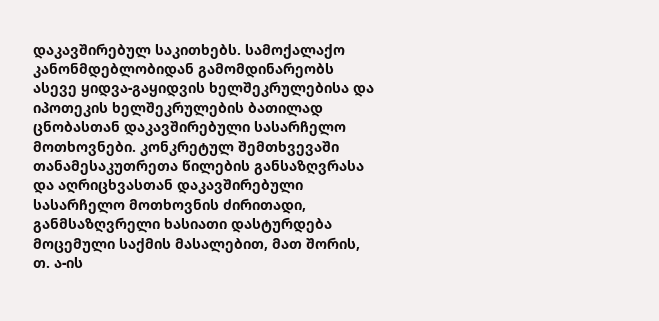დაკავშირებულ საკითხებს. სამოქალაქო კანონმდებლობიდან გამომდინარეობს ასევე ყიდვა-გაყიდვის ხელშეკრულებისა და იპოთეკის ხელშეკრულების ბათილად ცნობასთან დაკავშირებული სასარჩელო მოთხოვნები. კონკრეტულ შემთხვევაში თანამესაკუთრეთა წილების განსაზღვრასა და აღრიცხვასთან დაკავშირებული სასარჩელო მოთხოვნის ძირითადი, განმსაზღვრელი ხასიათი დასტურდება მოცემული საქმის მასალებით, მათ შორის, თ. ა-ის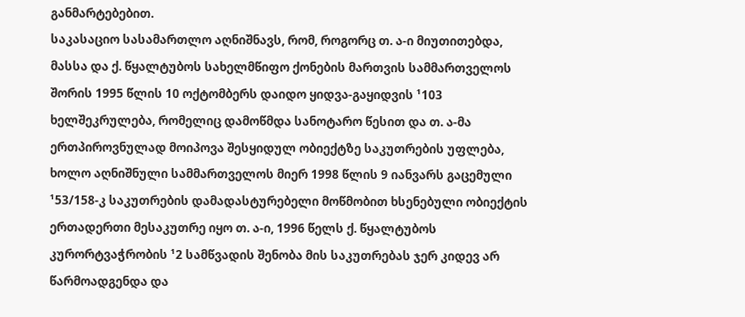განმარტებებით.
საკასაციო სასამართლო აღნიშნავს, რომ, როგორც თ. ა-ი მიუთითებდა, მასსა და ქ. წყალტუბოს სახელმწიფო ქონების მართვის სამმართველოს შორის 1995 წლის 10 ოქტომბერს დაიდო ყიდვა-გაყიდვის ¹103 ხელშეკრულება, რომელიც დამოწმდა სანოტარო წესით და თ. ა-მა ერთპიროვნულად მოიპოვა შესყიდულ ობიექტზე საკუთრების უფლება, ხოლო აღნიშნული სამმართველოს მიერ 1998 წლის 9 იანვარს გაცემული ¹53/158-კ საკუთრების დამადასტურებელი მოწმობით ხსენებული ობიექტის ერთადერთი მესაკუთრე იყო თ. ა-ი, 1996 წელს ქ. წყალტუბოს კურორტვაჭრობის ¹2 სამწვადის შენობა მის საკუთრებას ჯერ კიდევ არ წარმოადგენდა და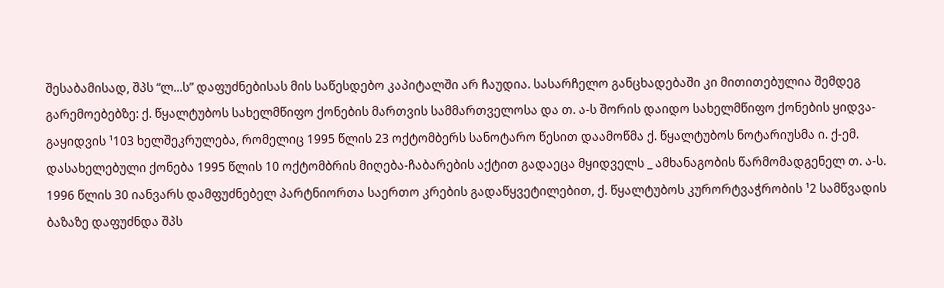შესაბამისად, შპს “ლ...ს” დაფუძნებისას მის საწესდებო კაპიტალში არ ჩაუდია. სასარჩელო განცხადებაში კი მითითებულია შემდეგ გარემოებებზე: ქ. წყალტუბოს სახელმწიფო ქონების მართვის სამმართველოსა და თ. ა-ს შორის დაიდო სახელმწიფო ქონების ყიდვა-გაყიდვის ¹103 ხელშეკრულება, რომელიც 1995 წლის 23 ოქტომბერს სანოტარო წესით დაამოწმა ქ. წყალტუბოს ნოტარიუსმა ი. ქ-ემ. დასახელებული ქონება 1995 წლის 10 ოქტომბრის მიღება-ჩაბარების აქტით გადაეცა მყიდველს _ ამხანაგობის წარმომადგენელ თ. ა-ს. 1996 წლის 30 იანვარს დამფუძნებელ პარტნიორთა საერთო კრების გადაწყვეტილებით, ქ. წყალტუბოს კურორტვაჭრობის ¹2 სამწვადის ბაზაზე დაფუძნდა შპს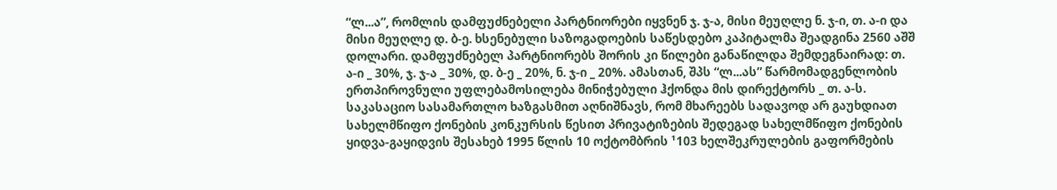“ლ...ა”, რომლის დამფუძნებელი პარტნიორები იყვნენ ჯ. ჯ-ა, მისი მეუღლე ნ. ჯ-ი, თ. ა-ი და მისი მეუღლე დ. ბ-ე. ხსენებული საზოგადოების საწესდებო კაპიტალმა შეადგინა 2560 აშშ დოლარი. დამფუძნებელ პარტნიორებს შორის კი წილები განაწილდა შემდეგნაირად: თ. ა-ი _ 30%, ჯ. ჯ-ა _ 30%, დ. ბ-ე _ 20%, ნ. ჯ-ი _ 20%. ამასთან, შპს “ლ...ას” წარმომადგენლობის ერთპიროვნული უფლებამოსილება მინიჭებული ჰქონდა მის დირექტორს _ თ. ა-ს.
საკასაციო სასამართლო ხაზგასმით აღნიშნავს, რომ მხარეებს სადავოდ არ გაუხდიათ სახელმწიფო ქონების კონკურსის წესით პრივატიზების შედეგად სახელმწიფო ქონების ყიდვა-გაყიდვის შესახებ 1995 წლის 10 ოქტომბრის ¹103 ხელშეკრულების გაფორმების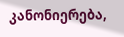კანონიერება,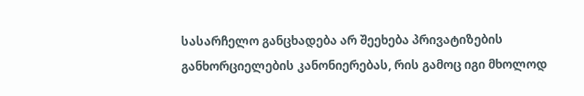სასარჩელო განცხადება არ შეეხება პრივატიზების განხორციელების კანონიერებას, რის გამოც იგი მხოლოდ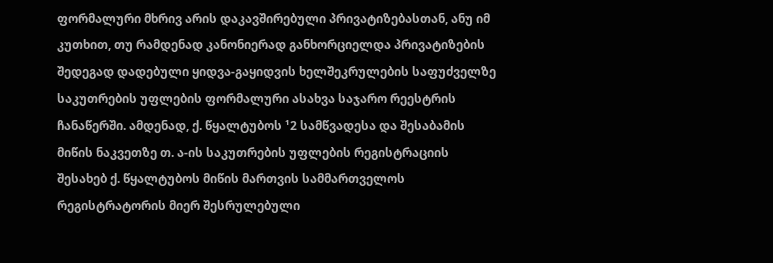ფორმალური მხრივ არის დაკავშირებული პრივატიზებასთან, ანუ იმ კუთხით, თუ რამდენად კანონიერად განხორციელდა პრივატიზების შედეგად დადებული ყიდვა-გაყიდვის ხელშეკრულების საფუძველზე საკუთრების უფლების ფორმალური ასახვა საჯარო რეესტრის ჩანაწერში. ამდენად, ქ. წყალტუბოს ¹2 სამწვადესა და შესაბამის მიწის ნაკვეთზე თ. ა-ის საკუთრების უფლების რეგისტრაციის შესახებ ქ. წყალტუბოს მიწის მართვის სამმართველოს რეგისტრატორის მიერ შესრულებული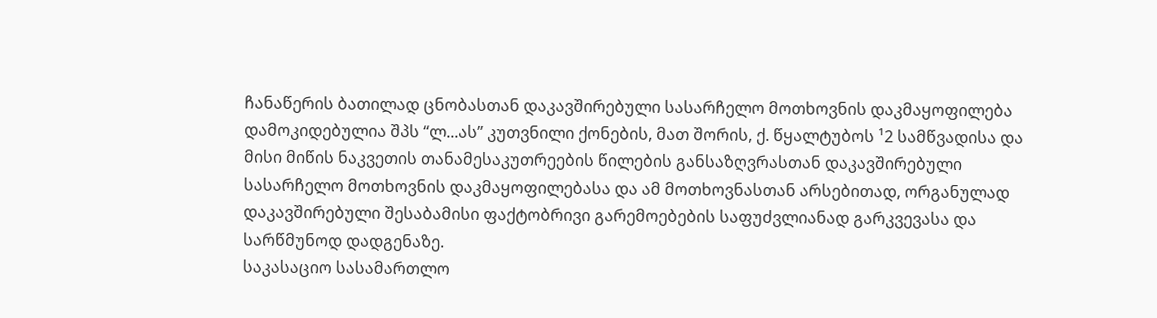ჩანაწერის ბათილად ცნობასთან დაკავშირებული სასარჩელო მოთხოვნის დაკმაყოფილება დამოკიდებულია შპს “ლ...ას” კუთვნილი ქონების, მათ შორის, ქ. წყალტუბოს ¹2 სამწვადისა და მისი მიწის ნაკვეთის თანამესაკუთრეების წილების განსაზღვრასთან დაკავშირებული სასარჩელო მოთხოვნის დაკმაყოფილებასა და ამ მოთხოვნასთან არსებითად, ორგანულად დაკავშირებული შესაბამისი ფაქტობრივი გარემოებების საფუძვლიანად გარკვევასა და სარწმუნოდ დადგენაზე.
საკასაციო სასამართლო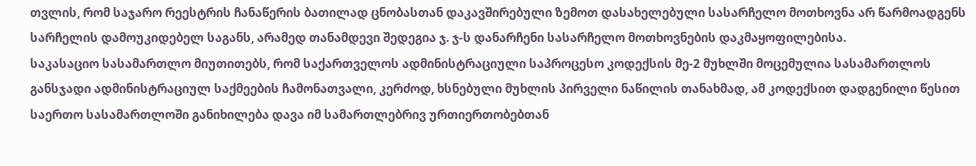თვლის, რომ საჯარო რეესტრის ჩანაწერის ბათილად ცნობასთან დაკავშირებული ზემოთ დასახელებული სასარჩელო მოთხოვნა არ წარმოადგენს სარჩელის დამოუკიდებელ საგანს, არამედ თანამდევი შედეგია ჯ. ჯ-ს დანარჩენი სასარჩელო მოთხოვნების დაკმაყოფილებისა.
საკასაციო სასამართლო მიუთითებს, რომ საქართველოს ადმინისტრაციული საპროცესო კოდექსის მე-2 მუხლში მოცემულია სასამართლოს განსჯადი ადმინისტრაციულ საქმეების ჩამონათვალი, კერძოდ, ხსნებული მუხლის პირველი ნაწილის თანახმად, ამ კოდექსით დადგენილი წესით საერთო სასამართლოში განიხილება დავა იმ სამართლებრივ ურთიერთობებთან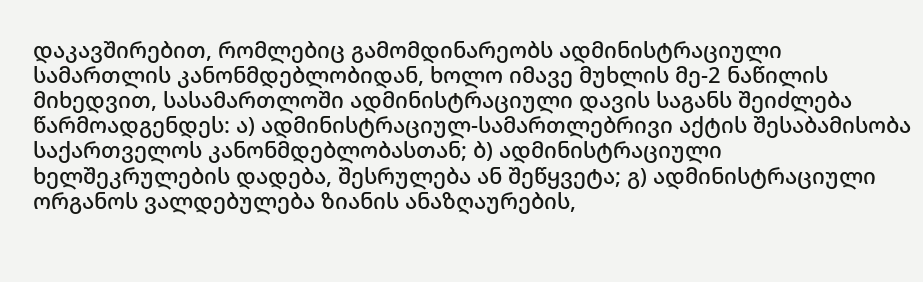დაკავშირებით, რომლებიც გამომდინარეობს ადმინისტრაციული სამართლის კანონმდებლობიდან, ხოლო იმავე მუხლის მე-2 ნაწილის მიხედვით, სასამართლოში ადმინისტრაციული დავის საგანს შეიძლება წარმოადგენდეს: ა) ადმინისტრაციულ-სამართლებრივი აქტის შესაბამისობა საქართველოს კანონმდებლობასთან; ბ) ადმინისტრაციული ხელშეკრულების დადება, შესრულება ან შეწყვეტა; გ) ადმინისტრაციული ორგანოს ვალდებულება ზიანის ანაზღაურების,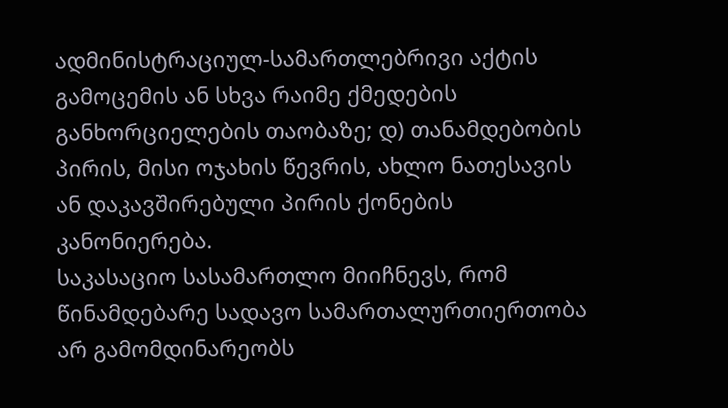ადმინისტრაციულ-სამართლებრივი აქტის გამოცემის ან სხვა რაიმე ქმედების განხორციელების თაობაზე; დ) თანამდებობის პირის, მისი ოჯახის წევრის, ახლო ნათესავის ან დაკავშირებული პირის ქონების კანონიერება.
საკასაციო სასამართლო მიიჩნევს, რომ წინამდებარე სადავო სამართალურთიერთობა არ გამომდინარეობს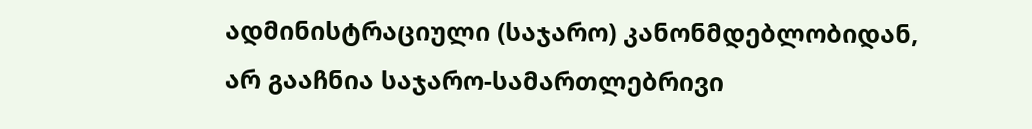ადმინისტრაციული (საჯარო) კანონმდებლობიდან, არ გააჩნია საჯარო-სამართლებრივი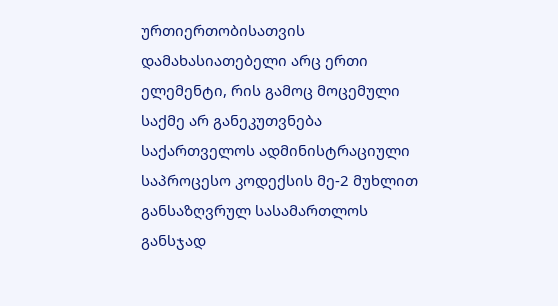ურთიერთობისათვის დამახასიათებელი არც ერთი ელემენტი, რის გამოც მოცემული საქმე არ განეკუთვნება საქართველოს ადმინისტრაციული საპროცესო კოდექსის მე-2 მუხლით განსაზღვრულ სასამართლოს განსჯად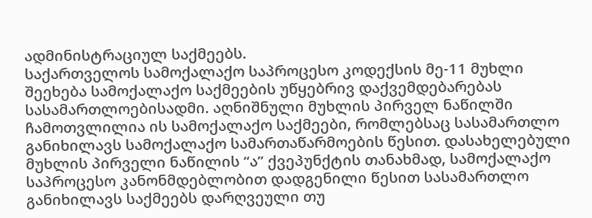ადმინისტრაციულ საქმეებს.
საქართველოს სამოქალაქო საპროცესო კოდექსის მე-11 მუხლი შეეხება სამოქალაქო საქმეების უწყებრივ დაქვემდებარებას სასამართლოებისადმი. აღნიშნული მუხლის პირველ ნაწილში ჩამოთვლილია ის სამოქალაქო საქმეები, რომლებსაც სასამართლო განიხილავს სამოქალაქო სამართაწარმოების წესით. დასახელებული მუხლის პირველი ნაწილის “ა” ქვეპუნქტის თანახმად, სამოქალაქო საპროცესო კანონმდებლობით დადგენილი წესით სასამართლო განიხილავს საქმეებს დარღვეული თუ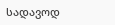სადავოდ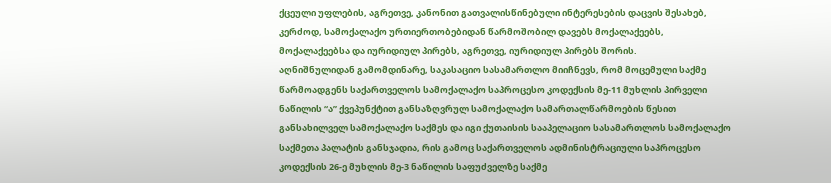ქცეული უფლების, აგრეთვე, კანონით გათვალისწინებული ინტერესების დაცვის შესახებ, კერძოდ, სამოქალაქო ურთიერთობებიდან წარმოშობილ დავებს მოქალაქეებს, მოქალაქეებსა და იურიდიულ პირებს, აგრეთვე, იურიდიულ პირებს შორის.
აღნიშნულიდან გამომდინარე, საკასაციო სასამართლო მიიჩნევს, რომ მოცემული საქმე წარმოადგენს საქართველოს სამოქალაქო საპროცესო კოდექსის მე-11 მუხლის პირველი ნაწილის “ა” ქვეპუნქტით განსაზღვრულ სამოქალაქო სამართალწარმოების წესით განსახილველ სამოქალაქო საქმეს და იგი ქუთაისის სააპელაციო სასამართლოს სამოქალაქო საქმეთა პალატის განსჯადია, რის გამოც საქართველოს ადმინისტრაციული საპროცესო კოდექსის 26-ე მუხლის მე-3 ნაწილის საფუძველზე საქმე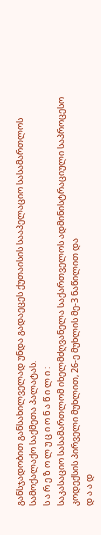განსჯადობით განსახილველად უნდა გადაეცეს ქუთაისის სააპელაციო სასამართლოს სამოქალაქო საქმეთა პალატას.
ს ა რ ე ზ ო ლ უ ც ი ო ნ ა წ ი ლ ი :
საკასაციო სასამართლომ იხელმძღვანელა საქართველოს ადმინისტრაციული საპროცესო კოდექსის პირველი მუხლით, 26-ე მუხლის მე-3 ნაწილით და
დ ა ა დ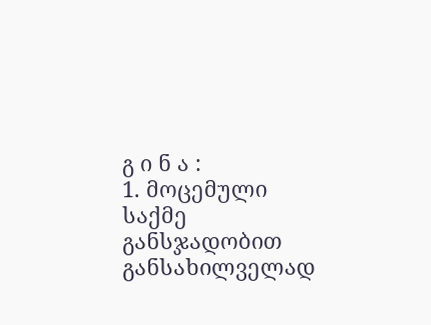გ ი ნ ა :
1. მოცემული საქმე განსჯადობით განსახილველად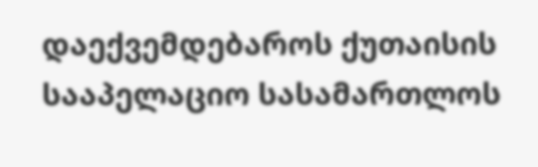დაექვემდებაროს ქუთაისის სააპელაციო სასამართლოს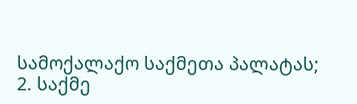სამოქალაქო საქმეთა პალატას;
2. საქმე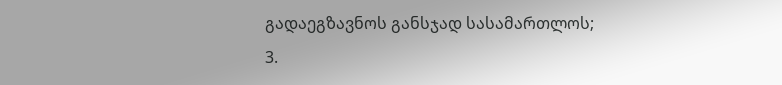გადაეგზავნოს განსჯად სასამართლოს;
3.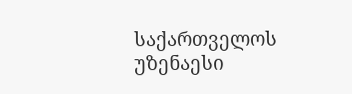საქართველოს უზენაესი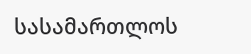სასამართლოს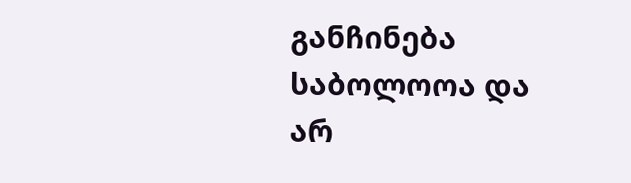განჩინება საბოლოოა და არ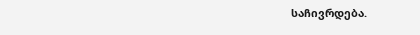საჩივრდება.